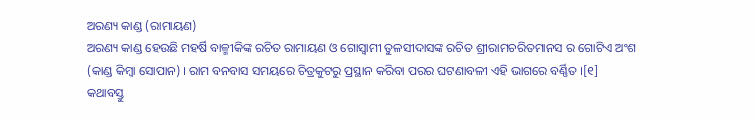ଅରଣ୍ୟ କାଣ୍ଡ (ରାମାୟଣ)
ଅରଣ୍ୟ କାଣ୍ଡ ହେଉଛି ମହର୍ଷି ବାଳ୍ମୀକିଙ୍କ ରଚିତ ରାମାୟଣ ଓ ଗୋସ୍ୱାମୀ ତୁଳସୀଦାସଙ୍କ ରଚିତ ଶ୍ରୀରାମଚରିତମାନସ ର ଗୋଟିଏ ଅଂଶ (କାଣ୍ଡ କିମ୍ବା ସୋପାନ) । ରାମ ବନବାସ ସମୟରେ ଚିତ୍ରକୁଟରୁ ପ୍ରସ୍ଥାନ କରିବା ପରର ଘଟଣାବଳୀ ଏହି ଭାଗରେ ବର୍ଣ୍ଣିତ ।[୧]
କଥାବସ୍ତୁ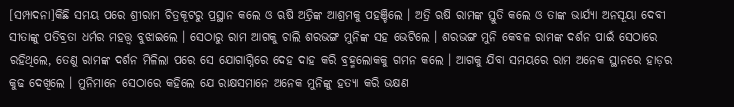[ସମ୍ପାଦନା]କିଛି ସମୟ ପରେ ଶ୍ରୀରାମ ଚିତ୍ରକୂଟରୁ ପ୍ରସ୍ଥାନ କଲେ ଓ ଋଷି ଅତ୍ରିଙ୍କ ଆଶ୍ରମକୁ ପହଞ୍ଚିଲେ । ଅତ୍ରି ଋଷି ରାମଙ୍କ ସ୍ତୁତି କଲେ ଓ ତାଙ୍କ ଭାର୍ଯ୍ୟା ଅନସୂୟା ଦେବୀ ସୀତାଙ୍କୁ ପତିବ୍ରତା ଧର୍ମର ମହତ୍ତ୍ୱ ବୁଝାଇଲେ । ସେଠାରୁ ରାମ ଆଗକୁ ଚାଲି ଶରଭଙ୍ଗ ମୁନିଙ୍କ ସହ ଭେଟିଲେ । ଶରଭଙ୍ଗ ମୁନି କେବଳ ରାମଙ୍କ ଦର୍ଶନ ପାଇଁ ସେଠାରେ ରହିଥିଲେ, ତେଣୁ ରାମଙ୍କ ଦର୍ଶନ ମିଳିଲା ପରେ ସେ ଯୋଗାଗ୍ନିରେ ଦେହ ଦାହ କରି ବ୍ରହ୍ମଲୋକକୁ ଗମନ କଲେ । ଆଗକୁ ଯିବା ସମୟରେ ରାମ ଅନେକ ସ୍ଥାନରେ ହାଡ଼ର କୁଢ ଦେଖିଲେ । ମୁନିମାନେ ସେଠାରେ କହିଲେ ଯେ ରାକ୍ଷସମାନେ ଅନେକ ମୁନିଙ୍କୁ ହତ୍ୟା କରି ଭକ୍ଷଣ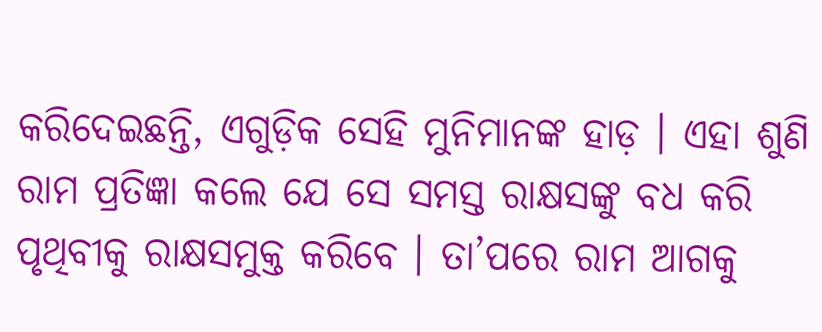କରିଦେଇଛନ୍ତି, ଏଗୁଡ଼ିକ ସେହି ମୁନିମାନଙ୍କ ହାଡ଼ । ଏହା ଶୁଣି ରାମ ପ୍ରତିଜ୍ଞା କଲେ ଯେ ସେ ସମସ୍ତ ରାକ୍ଷସଙ୍କୁ ବଧ କରି ପୃଥିବୀକୁ ରାକ୍ଷସମୁକ୍ତ କରିବେ । ତା’ପରେ ରାମ ଆଗକୁ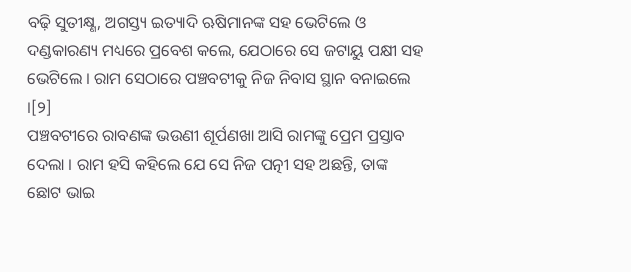ବଢ଼ି ସୁତୀକ୍ଷ୍ଣ, ଅଗସ୍ତ୍ୟ ଇତ୍ୟାଦି ଋଷିମାନଙ୍କ ସହ ଭେଟିଲେ ଓ ଦଣ୍ଡକାରଣ୍ୟ ମଧ୍ୟରେ ପ୍ରବେଶ କଲେ, ଯେଠାରେ ସେ ଜଟାୟୁ ପକ୍ଷୀ ସହ ଭେଟିଲେ । ରାମ ସେଠାରେ ପଞ୍ଚବଟୀକୁ ନିଜ ନିବାସ ସ୍ଥାନ ବନାଇଲେ ।[୨]
ପଞ୍ଚବଟୀରେ ରାବଣଙ୍କ ଭଉଣୀ ଶୂର୍ପଣଖା ଆସି ରାମଙ୍କୁ ପ୍ରେମ ପ୍ରସ୍ତାବ ଦେଲା । ରାମ ହସି କହିଲେ ଯେ ସେ ନିଜ ପତ୍ନୀ ସହ ଅଛନ୍ତି, ତାଙ୍କ ଛୋଟ ଭାଇ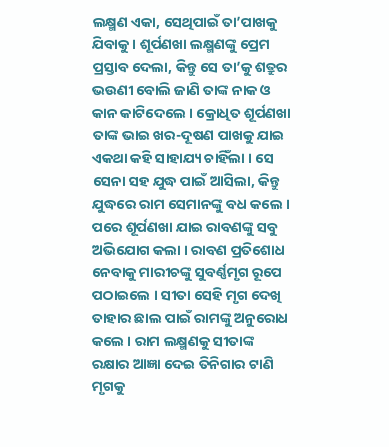ଲକ୍ଷ୍ମଣ ଏକା, ସେଥିପାଇଁ ତା’ପାଖକୁ ଯିବାକୁ । ଶୂର୍ପଣଖା ଲକ୍ଷ୍ମଣଙ୍କୁ ପ୍ରେମ ପ୍ରସ୍ତାବ ଦେଲା, କିନ୍ତୁ ସେ ତା’କୁ ଶତ୍ରୁର ଭଉଣୀ ବୋଲି ଜାଣି ତାଙ୍କ ନାକ ଓ କାନ କାଟିଦେଲେ । କ୍ରୋଧିତ ଶୂର୍ପଣଖା ତାଙ୍କ ଭାଇ ଖର-ଦୂଷଣ ପାଖକୁ ଯାଇ ଏକଥା କହି ସାହାଯ୍ୟ ଚାହିଁଲା । ସେ ସେନା ସହ ଯୁଦ୍ଧ ପାଇଁ ଆସିଲା, କିନ୍ତୁ ଯୁଦ୍ଧରେ ରାମ ସେମାନଙ୍କୁ ବଧ କଲେ । ପରେ ଶୂର୍ପଣଖା ଯାଇ ରାବଣଙ୍କୁ ସବୁ ଅଭିଯୋଗ କଲା । ରାବଣ ପ୍ରତିଶୋଧ ନେବାକୁ ମାରୀଚଙ୍କୁ ସୁବର୍ଣ୍ଣମୃଗ ରୂପେ ପଠାଇଲେ । ସୀତା ସେହି ମୃଗ ଦେଖି ତାହାର ଛାଲ ପାଇଁ ରାମଙ୍କୁ ଅନୁରୋଧ କଲେ । ରାମ ଲକ୍ଷ୍ମଣକୁ ସୀତାଙ୍କ ରକ୍ଷାର ଆଜ୍ଞା ଦେଇ ତିନିଗାର ଟାଣି ମୃଗକୁ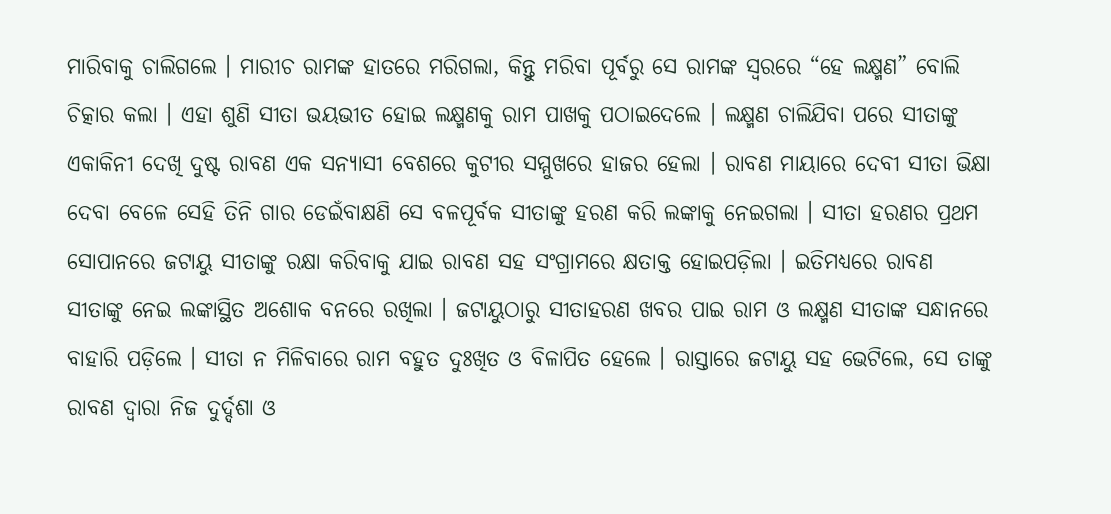ମାରିବାକୁ ଚାଲିଗଲେ । ମାରୀଚ ରାମଙ୍କ ହାତରେ ମରିଗଲା, କିନ୍ତୁ ମରିବା ପୂର୍ବରୁ ସେ ରାମଙ୍କ ସ୍ୱରରେ “ହେ ଲକ୍ଷ୍ମଣ” ବୋଲି ଚିତ୍କାର କଲା । ଏହା ଶୁଣି ସୀତା ଭୟଭୀତ ହୋଇ ଲକ୍ଷ୍ମଣକୁ ରାମ ପାଖକୁ ପଠାଇଦେଲେ । ଲକ୍ଷ୍ମଣ ଚାଲିଯିବା ପରେ ସୀତାଙ୍କୁ ଏକାକିନୀ ଦେଖି ଦୁଷ୍ଟ ରାବଣ ଏକ ସନ୍ୟାସୀ ବେଶରେ କୁଟୀର ସମ୍ମୁଖରେ ହାଜର ହେଲା । ରାବଣ ମାୟାରେ ଦେବୀ ସୀତା ଭିକ୍ଷା ଦେବା ବେଳେ ସେହି ତିନି ଗାର ଡେଇଁବାକ୍ଷଣି ସେ ବଳପୂର୍ବକ ସୀତାଙ୍କୁ ହରଣ କରି ଲଙ୍କାକୁ ନେଇଗଲା । ସୀତା ହରଣର ପ୍ରଥମ ସୋପାନରେ ଜଟାୟୁ ସୀତାଙ୍କୁ ରକ୍ଷା କରିବାକୁ ଯାଇ ରାବଣ ସହ ସଂଗ୍ରାମରେ କ୍ଷତାକ୍ତ ହୋଇପଡ଼ିଲା । ଇତିମଧ୍ୟରେ ରାବଣ ସୀତାଙ୍କୁ ନେଇ ଲଙ୍କାସ୍ଥିତ ଅଶୋକ ବନରେ ରଖିଲା । ଜଟାୟୁଠାରୁ ସୀତାହରଣ ଖବର ପାଇ ରାମ ଓ ଲକ୍ଷ୍ମଣ ସୀତାଙ୍କ ସନ୍ଧାନରେ ବାହାରି ପଡ଼ିଲେ । ସୀତା ନ ମିଳିବାରେ ରାମ ବହୁତ ଦୁଃଖିତ ଓ ବିଳାପିତ ହେଲେ । ରାସ୍ତାରେ ଜଟାୟୁ ସହ ଭେଟିଲେ, ସେ ତାଙ୍କୁ ରାବଣ ଦ୍ୱାରା ନିଜ ଦୁର୍ଦ୍ଦଶା ଓ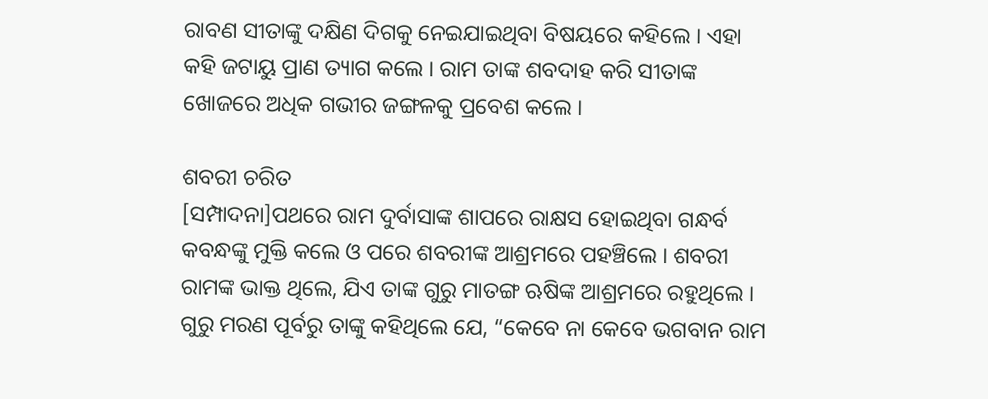ରାବଣ ସୀତାଙ୍କୁ ଦକ୍ଷିଣ ଦିଗକୁ ନେଇଯାଇଥିବା ବିଷୟରେ କହିଲେ । ଏହା କହି ଜଟାୟୁ ପ୍ରାଣ ତ୍ୟାଗ କଲେ । ରାମ ତାଙ୍କ ଶବଦାହ କରି ସୀତାଙ୍କ ଖୋଜରେ ଅଧିକ ଗଭୀର ଜଙ୍ଗଳକୁ ପ୍ରବେଶ କଲେ ।

ଶବରୀ ଚରିତ
[ସମ୍ପାଦନା]ପଥରେ ରାମ ଦୁର୍ବାସାଙ୍କ ଶାପରେ ରାକ୍ଷସ ହୋଇଥିବା ଗନ୍ଧର୍ବ କବନ୍ଧଙ୍କୁ ମୁକ୍ତି କଲେ ଓ ପରେ ଶବରୀଙ୍କ ଆଶ୍ରମରେ ପହଞ୍ଚିଲେ । ଶବରୀ ରାମଙ୍କ ଭାକ୍ତ ଥିଲେ, ଯିଏ ତାଙ୍କ ଗୁରୁ ମାତଙ୍ଗ ଋଷିଙ୍କ ଆଶ୍ରମରେ ରହୁଥିଲେ । ଗୁରୁ ମରଣ ପୂର୍ବରୁ ତାଙ୍କୁ କହିଥିଲେ ଯେ, “କେବେ ନା କେବେ ଭଗବାନ ରାମ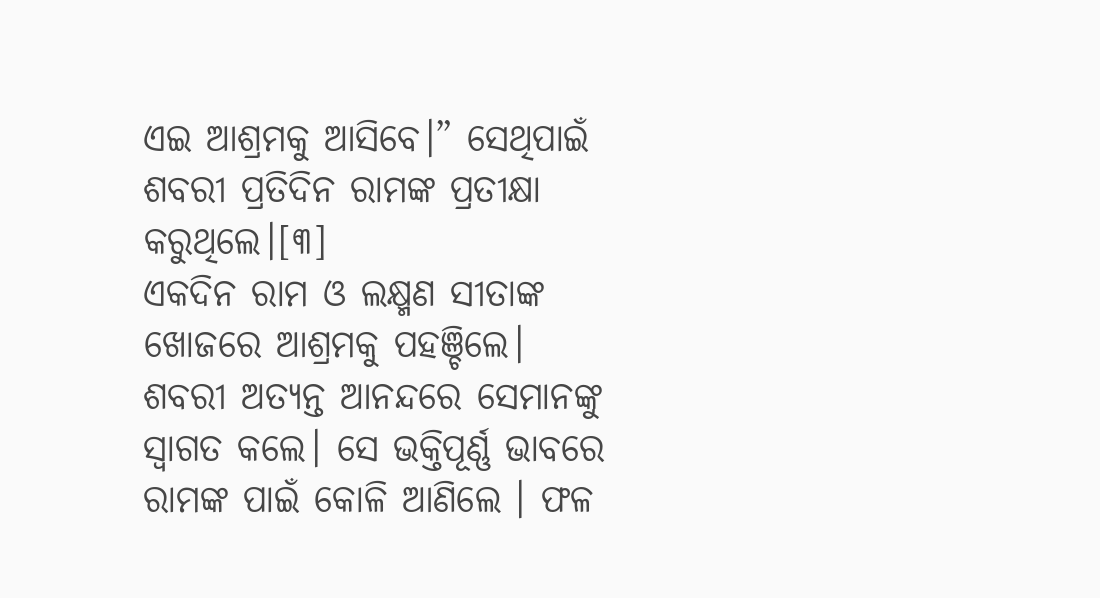ଏଇ ଆଶ୍ରମକୁ ଆସିବେ।” ସେଥିପାଇଁ ଶବରୀ ପ୍ରତିଦିନ ରାମଙ୍କ ପ୍ରତୀକ୍ଷା କରୁଥିଲେ।[୩]
ଏକଦିନ ରାମ ଓ ଲକ୍ଷ୍ମଣ ସୀତାଙ୍କ ଖୋଜରେ ଆଶ୍ରମକୁ ପହଞ୍ଚିଲେ। ଶବରୀ ଅତ୍ୟନ୍ତ ଆନନ୍ଦରେ ସେମାନଙ୍କୁ ସ୍ବାଗତ କଲେ। ସେ ଭକ୍ତିପୂର୍ଣ୍ଣ ଭାବରେ ରାମଙ୍କ ପାଇଁ କୋଳି ଆଣିଲେ । ଫଳ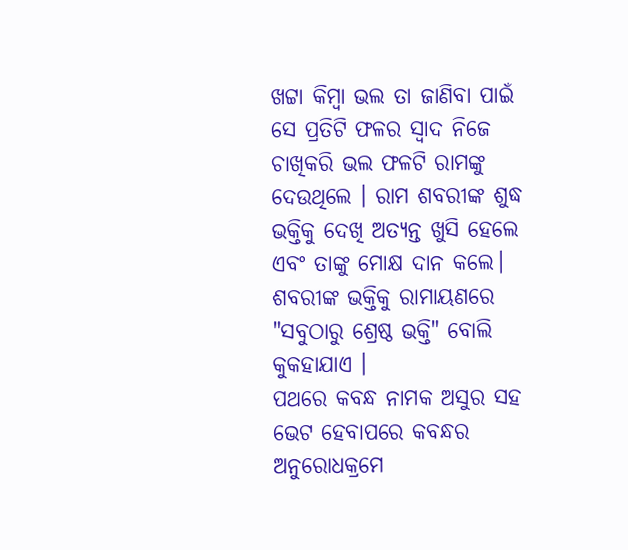ଖଟ୍ଟା କିମ୍ବା ଭଲ ତା ଜାଣିବା ପାଇଁ ସେ ପ୍ରତିଟି ଫଳର ସ୍ବାଦ ନିଜେ ଚାଖିକରି ଭଲ ଫଳଟି ରାମଙ୍କୁ ଦେଉଥିଲେ । ରାମ ଶବରୀଙ୍କ ଶୁଦ୍ଧ ଭକ୍ତିକୁ ଦେଖି ଅତ୍ୟନ୍ତ ଖୁସି ହେଲେ ଏବଂ ତାଙ୍କୁ ମୋକ୍ଷ ଦାନ କଲେ। ଶବରୀଙ୍କ ଭକ୍ତିକୁ ରାମାୟଣରେ "ସବୁଠାରୁ ଶ୍ରେଷ୍ଠ ଭକ୍ତି" ବୋଲି କୁକହାଯାଏ ।
ପଥରେ କବନ୍ଧ ନାମକ ଅସୁର ସହ ଭେଟ ହେବାପରେ କବନ୍ଧର ଅନୁରୋଧକ୍ରମେ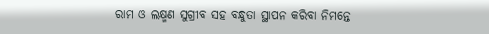ରାମ ଓ ଲକ୍ଷ୍ମଣ ସୁଗ୍ରୀବ ସହ ବନ୍ଧୁତା ସ୍ଥାପନ କରିବା ନିମନ୍ତେ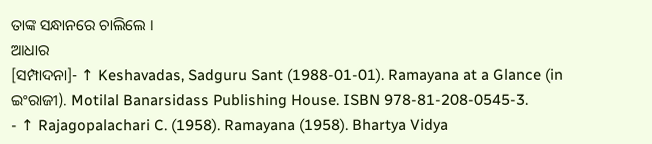ତାଙ୍କ ସନ୍ଧାନରେ ଚାଲିଲେ ।
ଆଧାର
[ସମ୍ପାଦନା]- ↑ Keshavadas, Sadguru Sant (1988-01-01). Ramayana at a Glance (in ଇଂରାଜୀ). Motilal Banarsidass Publishing House. ISBN 978-81-208-0545-3.
- ↑ Rajagopalachari C. (1958). Ramayana (1958). Bhartya Vidya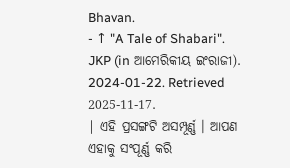Bhavan.
- ↑ "A Tale of Shabari". JKP (in ଆମେରିକୀୟ ଇଂରାଜୀ). 2024-01-22. Retrieved 2025-11-17.
| ଏହି ପ୍ରସଙ୍ଗଟି ଅସମ୍ପୂର୍ଣ୍ଣ । ଆପଣ ଏହାକୁ ସଂପୂର୍ଣ୍ଣ କରି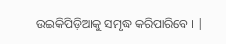ଉଇକିପିଡ଼ିଆକୁ ସମୃଦ୍ଧ କରିପାରିବେ । |